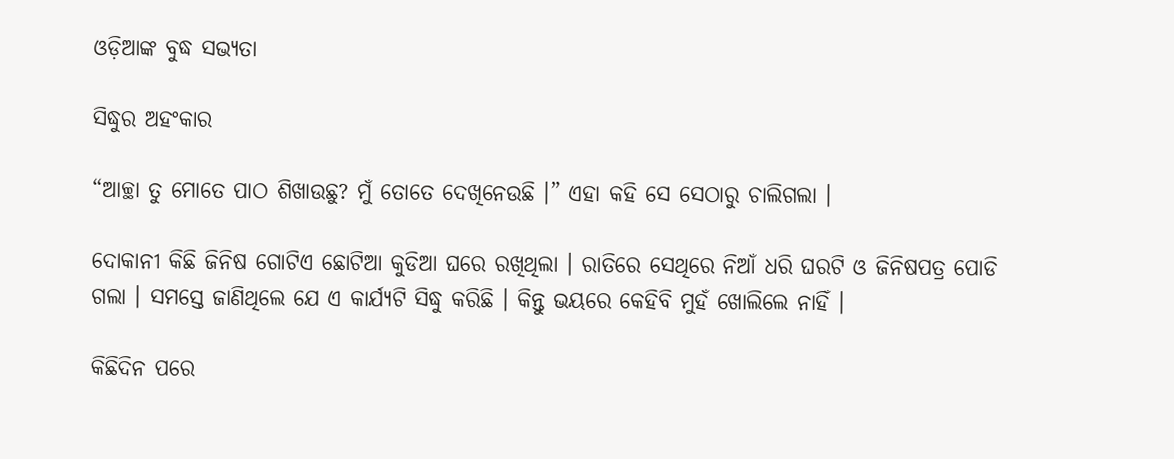ଓଡ଼ିଆଙ୍କ ବୁଦ୍ଧ ସଭ୍ୟତା

ସିଦ୍ଧୁର ଅହଂକାର

“ଆଚ୍ଛା ତୁ ମୋତେ ପାଠ ଶିଖାଉଛୁ? ମୁଁ ତୋତେ ଦେଖିନେଉଛି ।” ଏହା କହି ସେ ସେଠାରୁ ଚାଲିଗଲା ।

ଦୋକାନୀ କିଛି ଜିନିଷ ଗୋଟିଏ ଛୋଟିଆ କୁଡିଆ ଘରେ ରଖିଥିଲା । ରାତିରେ ସେଥିରେ ନିଆଁ ଧରି ଘରଟି ଓ ଜିନିଷପତ୍ର ପୋଡି ଗଲା । ସମସ୍ତେ ଜାଣିଥିଲେ ଯେ ଏ କାର୍ଯ୍ୟଟି ସିଦ୍ଧୁ କରିଛି । କିନ୍ତୁ ଭୟରେ କେହିବି ମୁହଁ ଖୋଲିଲେ ନାହିଁ ।

କିଛିଦିନ ପରେ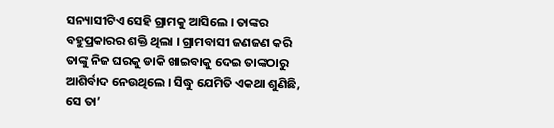ସନ୍ୟାସୀଟିଏ ସେହି ଗ୍ରାମକୁ ଆସିଲେ । ତାଙ୍କର ବହୁପ୍ରକାରର ଶକ୍ତି ଥିଲା । ଗ୍ରାମବାସୀ ଜଣଜଣ କରି ତାଙ୍କୁ ନିଜ ଘରକୁ ଡାକି ଖାଇବାକୁ ଦେଇ ତାଙ୍କଠାରୁ ଆଶିର୍ବାଦ ନେଉଥିଲେ । ସିଦ୍ଧୁ ଯେମିତି ଏକଥା ଶୁଣିଛି, ସେ ତା’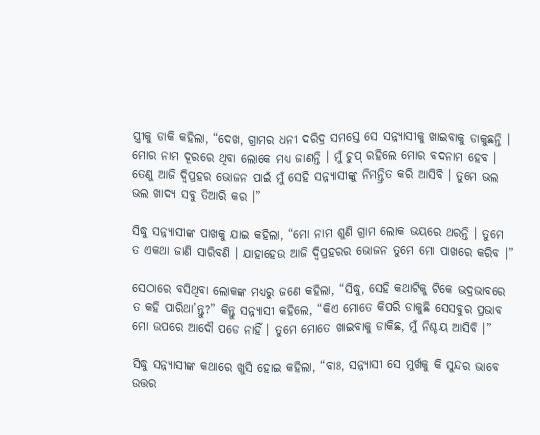ସ୍ତ୍ରୀକୁ ଡାକି କହିଲା, “ଦେଖ, ଗ୍ରାମର ଧନୀ ଦରିଦ୍ର ସମସ୍ତେ ସେ ସନ୍ନ୍ୟାସୀକୁ ଖାଇବାକୁ ଡାକୁଛନ୍ତି । ମୋର ନାମ ଦୂରରେ ଥିବା ଲୋକେ ମଧ୍ୟ ଜାଣନ୍ତି । ମୁଁ ଚୁପ୍ ରହିଲେ ମୋର ବଦନାମ ହେବ । ତେଣୁ ଆଜି ଦ୍ୱିପ୍ରହର ଭୋଜନ ପାଇଁ ମୁଁ ସେହି ସନ୍ନ୍ୟାସୀଙ୍କୁ ନିମନ୍ତ୍ରିତ କରି ଆସିବି । ତୁମେ ଭଲ ଭଲ ଖାଦ୍ୟ ସବୁ ତିଆରି କର ।”

ସିଦ୍ଧୁ ସନ୍ନ୍ୟାସୀଙ୍କ ପାଖକୁ ଯାଇ କହିଲା, “ମୋ ନାମ ଶୁଣି ଗ୍ରାମ ଲୋକ ଭୟରେ ଥରନ୍ତି । ତୁମେ ତ ଏକଥା ଜାଣି ସାରିବଣି । ଯାହାହେଉ ଆଜି ଦ୍ୱିପ୍ରହରର ଭୋଜନ ତୁମେ ମୋ ପାଖରେ କରିବ ।”

ସେଠାରେ ବସିଥିବା ଲୋକଙ୍କ ମଧ୍ୟରୁ ଜଣେ କହିଲା, “ସିଦ୍ଧୁ, ସେହି କଥାଟିକୁ ଟିକେ ଭଦ୍ରଭାବରେ ତ କହି ପାରିଥା’ନ୍ତୁ?” କିନ୍ତୁ ସନ୍ନ୍ୟାସୀ କହିଲେ, “କିଏ ମୋତେ କିପରି ଡାକୁଛି ସେସବୁର ପ୍ରଭାବ ମୋ ଉପରେ ଆଦୌ ପଡେ ନାହିଁ । ତୁମେ ମୋତେ ଖାଇବାକୁ ଡାକିଛ, ମୁଁ ନିଶ୍ଚୟ ଆସିବି ।”

ସିଦ୍ଧୁ ସନ୍ନ୍ୟାସୀଙ୍କ କଥାରେ ଖୁସି ହୋଇ କହିଲା, “ବାଃ, ସନ୍ନ୍ୟାସୀ ସେ ମୁର୍ଖକୁ କି ସୁନ୍ଦର ଭାବେ ଉତ୍ତର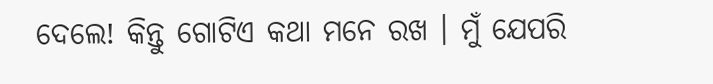ଦେଲେ! କିନ୍ତୁ ଗୋଟିଏ କଥା ମନେ ରଖ । ମୁଁ ଯେପରି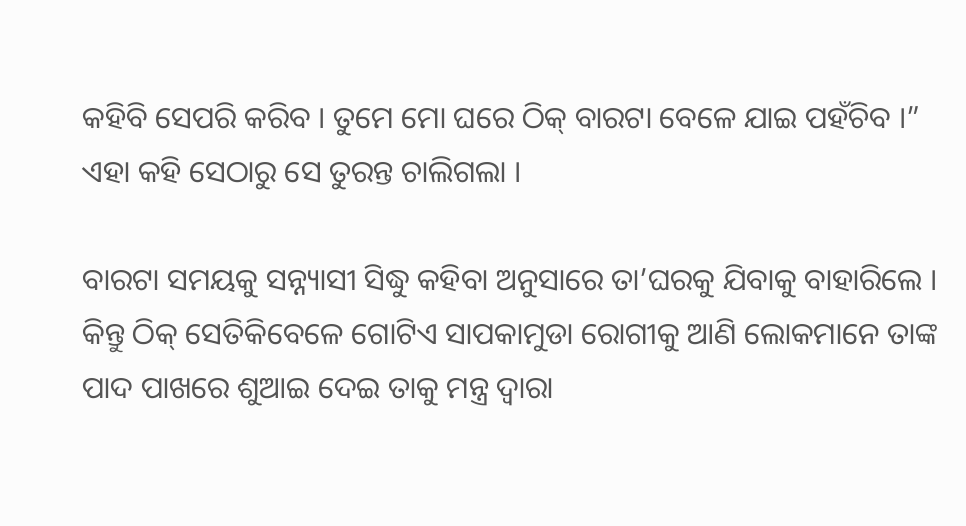କହିବି ସେପରି କରିବ । ତୁମେ ମୋ ଘରେ ଠିକ୍ ବାରଟା ବେଳେ ଯାଇ ପହଁଚିବ ।” ଏହା କହି ସେଠାରୁ ସେ ତୁରନ୍ତ ଚାଲିଗଲା ।

ବାରଟା ସମୟକୁ ସନ୍ନ୍ୟାସୀ ସିଦ୍ଧୁ କହିବା ଅନୁସାରେ ତା’ଘରକୁ ଯିବାକୁ ବାହାରିଲେ । କିନ୍ତୁ ଠିକ୍ ସେତିକିବେଳେ ଗୋଟିଏ ସାପକାମୁଡା ରୋଗୀକୁ ଆଣି ଲୋକମାନେ ତାଙ୍କ ପାଦ ପାଖରେ ଶୁଆଇ ଦେଇ ତାକୁ ମନ୍ତ୍ର ଦ୍ୱାରା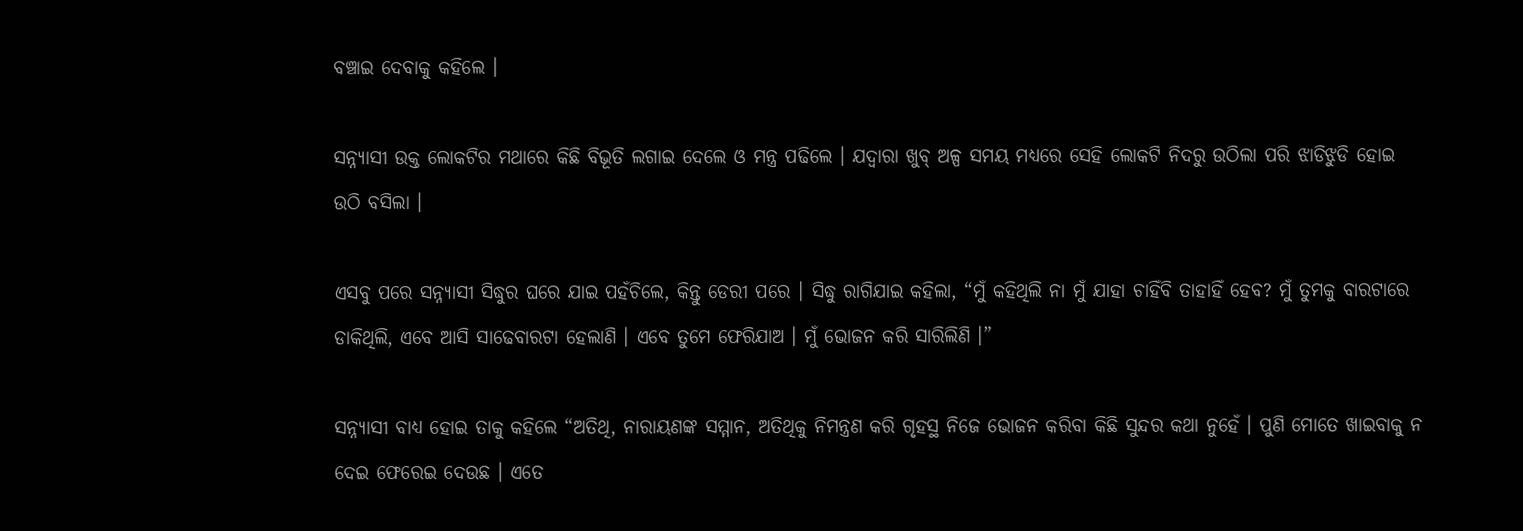ବଞ୍ଚାଇ ଦେବାକୁ କହିଲେ ।

ସନ୍ନ୍ୟାସୀ ଉକ୍ତ ଲୋକଟିର ମଥାରେ କିଛି ବିଭୂତି ଲଗାଇ ଦେଲେ ଓ ମନ୍ତ୍ର ପଢିଲେ । ଯଦ୍ୱାରା ଖୁବ୍ ଅଳ୍ପ ସମୟ ମଧ୍ୟରେ ସେହି ଲୋକଟି ନିଦରୁ ଉଠିଲା ପରି ଝାଡିଝୁଡି ହୋଇ ଉଠି ବସିଲା ।

ଏସବୁ ପରେ ସନ୍ନ୍ୟାସୀ ସିଦ୍ଧୁର ଘରେ ଯାଇ ପହଁଚିଲେ, କିନ୍ତୁ ଡେରୀ ପରେ । ସିଦ୍ଧୁ ରାଗିଯାଇ କହିଲା, “ମୁଁ କହିଥିଲି ନା ମୁଁ ଯାହା ଚାହିଁବି ତାହାହିଁ ହେବ? ମୁଁ ତୁମକୁ ବାରଟାରେ ଡାକିଥିଲି, ଏବେ ଆସି ସାଢେବାରଟା ହେଲାଣି । ଏବେ ତୁମେ ଫେରିଯାଅ । ମୁଁ ଭୋଜନ କରି ସାରିଲିଣି ।”

ସନ୍ନ୍ୟାସୀ ବାଧ୍ୟ ହୋଇ ତାକୁ କହିଲେ “ଅତିଥି, ନାରାୟଣଙ୍କ ସମ୍ମାନ, ଅତିଥିକୁ ନିମନ୍ତ୍ରଣ କରି ଗୃହସ୍ଥ ନିଜେ ଭୋଜନ କରିବା କିଛି ସୁନ୍ଦର କଥା ନୁହେଁ । ପୁଣି ମୋତେ ଖାଇବାକୁ ନ ଦେଇ ଫେରେଇ ଦେଉଛ । ଏତେ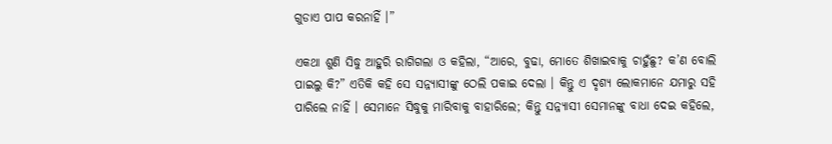ଗୁଡାଏ ପାପ କରନାହିଁ ।”

ଏକଥା ଶୁଣି ସିଦ୍ଧୁ ଆହୁରି ରାଗିଗଲା ଓ କହିଲା, “ଆରେ, ବୁଢା, ମୋତେ ଶିଖାଇବାକୁ ଚାହୁଁଛୁ? କ’ଣ ବୋଲି ପାଇଲୁ କି?” ଏତିକି କହି ସେ ସନ୍ନ୍ୟାସୀଙ୍କୁ ଠେଲି ପକାଇ ଦେଲା । କିନ୍ତୁ ଏ ଦୃଶ୍ୟ ଲୋକମାନେ ଯମାରୁ ସହି ପାରିଲେ ନାହିଁ । ସେମାନେ ସିଦ୍ଧୁକୁ ମାରିବାକୁ ବାହାରିଲେ; କିନ୍ତୁ ସନ୍ନ୍ୟାସୀ ସେମାନଙ୍କୁ ବାଧା ଦେଇ କହିଲେ,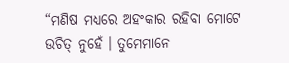“ମଣିଷ ମଧ୍ୟରେ ଅହଂକାର ରହିବା ମୋଟେ ଉଚିତ୍ ନୁହେଁ । ତୁମେମାନେ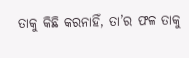ତାକୁ କିଛି କରନାହିଁ, ତା’ର ଫଳ ତାକୁ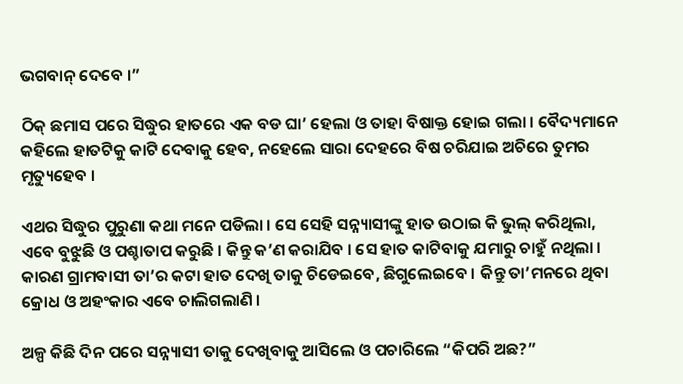ଭଗବାନ୍ ଦେବେ ।”

ଠିକ୍ ଛମାସ ପରେ ସିଦ୍ଧୁର ହାତରେ ଏକ ବଡ ଘା’ ହେଲା ଓ ତାହା ବିଷାକ୍ତ ହୋଇ ଗଲା । ବୈଦ୍ୟମାନେ କହିଲେ ହାତଟିକୁ କାଟି ଦେବାକୁ ହେବ, ନହେଲେ ସାରା ଦେହରେ ବିଷ ଚରିଯାଇ ଅଚିରେ ତୁମର ମୃତ୍ୟୁହେବ ।

ଏଥର ସିଦ୍ଧୁର ପୁରୁଣା କଥା ମନେ ପଡିଲା । ସେ ସେହି ସନ୍ନ୍ୟାସୀଙ୍କୁ ହାତ ଉଠାଇ କି ଭୁଲ୍ କରିଥିଲା, ଏବେ ବୁଝୁଛି ଓ ପଶ୍ଚାତାପ କରୁଛି । କିନ୍ତୁ କ’ଣ କରାଯିବ । ସେ ହାତ କାଟିବାକୁ ଯମାରୁ ଚାହୁଁ ନଥିଲା । କାରଣ ଗ୍ରାମବାସୀ ତା’ର କଟା ହାତ ଦେଖି ତାକୁ ଚିଡେଇବେ, ଛିଗୁଲେଇବେ । କିନ୍ତୁ ତା’ମନରେ ଥିବା କ୍ରୋଧ ଓ ଅହଂକାର ଏବେ ଚାଲିଗଲାଣି ।

ଅଳ୍ପ କିଛି ଦିନ ପରେ ସନ୍ନ୍ୟାସୀ ତାକୁ ଦେଖିବାକୁ ଆସିଲେ ଓ ପଚାରିଲେ “କିପରି ଅଛ?”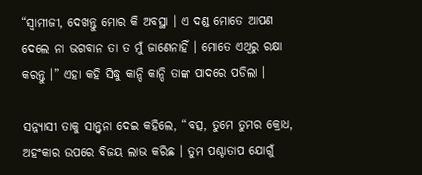“ସ୍ୱାମୀଜୀ, ଦେଖନ୍ତୁ ମୋର କି ଅବସ୍ଥା । ଏ ଦଣ୍ଡ ମୋତେ ଆପଣ ଦେଲେ ନା ଭଗବାନ ତା ତ ମୁଁ ଜାଣେନାହିଁ । ମୋତେ ଏଥିରୁ ରକ୍ଷା କରନ୍ତୁ ।” ଏହା କହି ସିଦ୍ଧୁ କାନ୍ଦି କାନ୍ଦି ତାଙ୍କ ପାଦରେ ପଡିଲା ।

ସନ୍ନ୍ୟାସୀ ତାକୁ ସାନ୍ତ୍ୱନା ଦେଇ କହିଲେ, “ବତ୍ସ, ତୁମେ ତୁମର କ୍ରୋଧ, ଅହଂକାର ଉପରେ ବିଜୟ ଲାଭ କରିଛ । ତୁମ ପଶ୍ଚାତାପ ଯୋଗୁଁ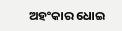ଅହଂକାର ଧୋଇ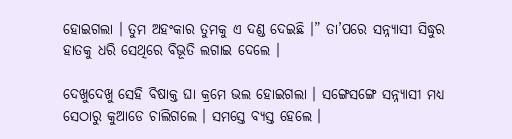ହୋଇଗଲା । ତୁମ ଅହଂକାର ତୁମକୁ ଏ ଦଣ୍ଡ ଦେଇଛି ।” ତା’ପରେ ସନ୍ନ୍ୟାସୀ ସିଦ୍ଧୁର ହାତକୁ ଧରି ସେଥିରେ ବିଭୂତି ଲଗାଇ ଦେଲେ ।

ଦେଖୁଦେଖୁ ସେହି ବିଷାକ୍ତ ଘା କ୍ରମେ ଭଲ ହୋଇଗଲା । ସଙ୍ଗେସଙ୍ଗେ ସନ୍ନ୍ୟାସୀ ମଧ୍ୟ ସେଠାରୁ କୁଆଡେ ଚାଲିଗଲେ । ସମସ୍ତେ ବ୍ୟସ୍ତ ହେଲେ ।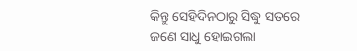କିନ୍ତୁ ସେହିଦିନଠାରୁ ସିଦ୍ଧୁ ସତରେ ଜଣେ ସାଧୁ ହୋଇଗଲା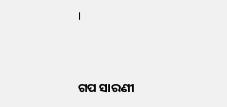।


ଗପ ସାରଣୀ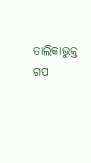ତାଲିକାଭୁକ୍ତ ଗପ